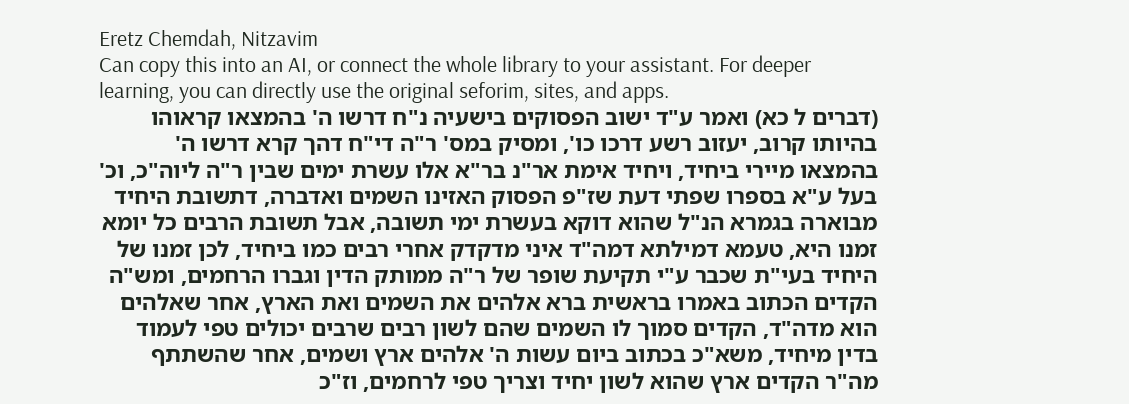Eretz Chemdah, Nitzavim
Can copy this into an AI, or connect the whole library to your assistant. For deeper learning, you can directly use the original seforim, sites, and apps.
(דברים ל כא) ואמר ע"ד ישוב הפסוקים בישעיה נ"ח דרשו ה' בהמצאו קראוהו בהיותו קרוב, יעזוב רשע דרכו כו', ומסיק במס' ר"ה די"ח דהך קרא דרשו ה' בהמצאו מיירי ביחיד, ויחיד אימת אר"נ בר"א אלו עשרת ימים שבין ר"ה ליוה"כ, וכ' בעל ע"א בספרו שפתי דעת שז"פ הפסוק האזינו השמים ואדברה, דתשובת היחיד מבוארה בגמרא הנ"ל שהוא דוקא בעשרת ימי תשובה, אבל תשובת הרבים כל יומא זמנו היא, טעמא דמילתא דמה"ד איני מדקדק אחרי רבים כמו ביחיד, לכן זמנו של היחיד בעי"ת שכבר ע"י תקיעת שופר של ר"ה ממותק הדין וגברו הרחמים, ומש"ה הקדים הכתוב באמרו בראשית ברא אלהים את השמים ואת הארץ, אחר שאלהים הוא מדה"ד, הקדים סמוך לו השמים שהם לשון רבים שרבים יכולים טפי לעמוד בדין מיחיד, משא"כ בכתוב ביום עשות ה' אלהים ארץ ושמים, אחר שהשתתף מה"ר הקדים ארץ שהוא לשון יחיד וצריך טפי לרחמים, וז"כ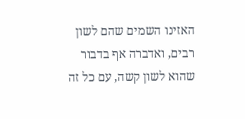האזינו השמים שהם לשון רבים, ואדברה אף בדבור שהוא לשון קשה, עם כל זה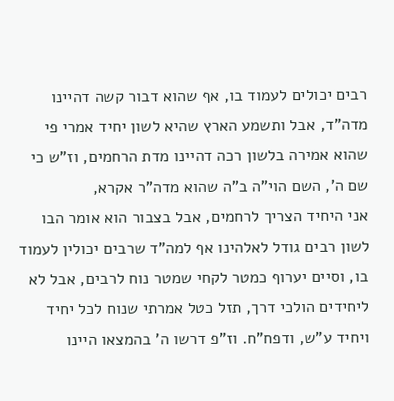רבים יכולים לעמוד בו, אף שהוא דבור קשה דהיינו מדה"ד, אבל ותשמע הארץ שהיא לשון יחיד אמרי פי שהוא אמירה בלשון רכה דהיינו מדת הרחמים, וז"ש כי שם ה', השם הוי"ה ב"ה שהוא מדה"ר אקרא,
אני היחיד הצריך לרחמים, אבל בצבור הוא אומר הבו לשון רבים גודל לאלהינו אף למה"ד שרבים יכולין לעמוד בו, וסיים יערוף כמטר לקחי שמטר נוח לרבים, אבל לא ליחידים הולכי דרך, תזל כטל אמרתי שנוח לכל יחיד ויחיד ע"ש, ודפח"ח. וז"פ דרשו ה' בהמצאו היינו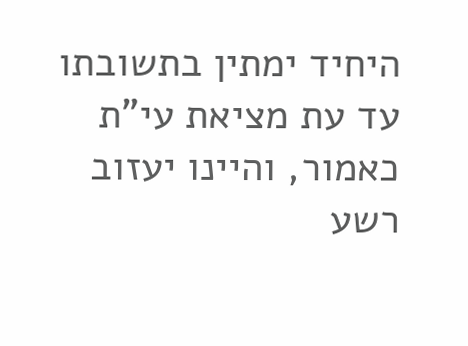היחיד ימתין בתשובתו עד עת מציאת עי"ת כאמור, והיינו יעזוב רשע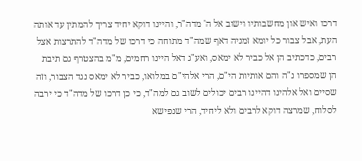דרכו ואיש און מחשבותיו וישוב אל ה' מדה"ר, והיינו דוקא יחיד צריך להמתין עד אותה העת, אבל צבור כל יומא זמניה דאף שמה"ד מתוחה כי דרכו של מדה"ד להתרצות אצל רבים, כדכתיב הן אל כביר לא ימאס, ואע"ג דאל היינו רחמים, מ"מ בהצטרף גם תיבת הן שמספרו נ"ה והם אותיות הי"ם, הרי אלהי"ם במלואו, כביר לא ימאס נגד הצבור, וזה שסיים ואל אלהינו דהיינו רבים יכולים לשוב גם למה"ד, כי כן דרכו של מדה"ד כי ירבה לסלוח, שמרצה דוקא לרבים ולא ליחיד, הרי שנפישא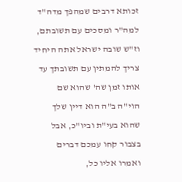זכותא דרבים שמהפך מדה"ד למה"ר ומסכים עם תשובתם, וז"ש שובה ישראל אתה היחיד צריך להמתין עם תשובתך עד אותו זמן שה' שהוא שם הוי"ה ב"ה הוא דיין שלך שהוא בעי"ת וביו"כ, אבל בצבור קחו עמכם דברים ואמרו אליו כל,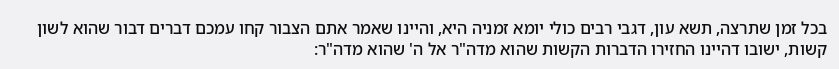בכל זמן שתרצה, תשא עון, דגבי רבים כולי יומא זמניה היא, והיינו שאמר אתם הצבור קחו עמכם דברים דבור שהוא לשון קשות, ישובו דהיינו החזירו הדברות הקשות שהוא מדה"ר אל ה' שהוא מדה"ר: